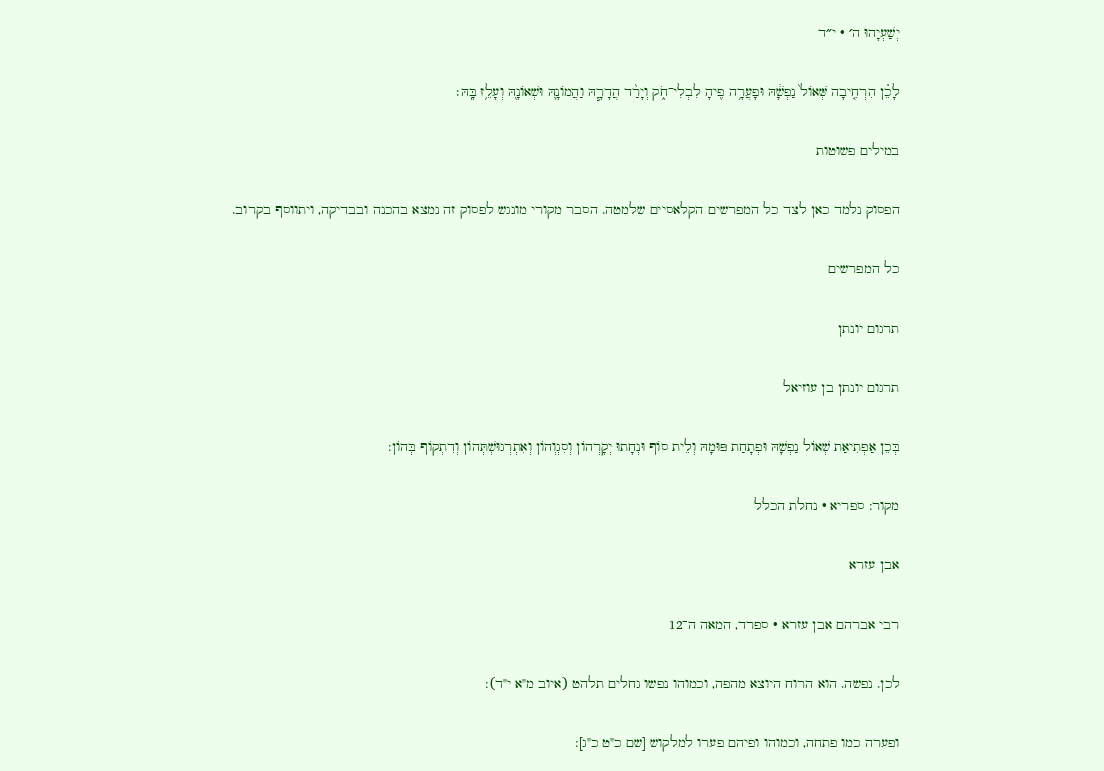יְשַׁעְיָהוּ ה׳ · י״ד

לָכֵ֗ן הִרְחִ֤יבָה שְּׁאוֹל֙ נַפְשָׁ֔הּ וּפָעֲרָ֥ה פִ֖יהָ לִבְלִי־חֹ֑ק וְיָרַ֨ד הֲדָרָ֧הּ וַהֲמוֹנָ֛הּ וּשְׁאוֹנָ֖הּ וְעָלֵ֥ז בָּֽהּ׃

במילים פשוטות

הפסוק נלמד כאן לצד כל המפרשים הקלאסיים שלמטה. הסבר מקורי מונגש לפסוק זה נמצא בהכנה ובבדיקה, ויתווסף בקרוב.

כל המפרשים

תרגום יונתן

תרגום יונתן בן עוזיאל

בְּכֵן אַפְתִיאַת שְׁאוֹל נַפְשָׁהּ וּפְתָחַת פּוּמָהּ וְלֵית סוֹף וּנְחָתוּ יְקָרְהוֹן וְסִגְוְהוֹן וְאִתְרְגוּשְׁתְּהוֹן וְדִתְקוֹף בְּהוֹן:

מקור: ספריא · נחלת הכלל

אבן עזרא

רבי אברהם אבן עזרא · ספרד, המאה ה־12

לכן. נפשה. הוא הרוח היוצא מהפה, וכמוהו נפשו גחלים תלהט (איוב מ"א י"ד):

ופערה כמו פתחה, וכמוהו ופיהם פערו למלקוש [שם כ"ט כ"ג]: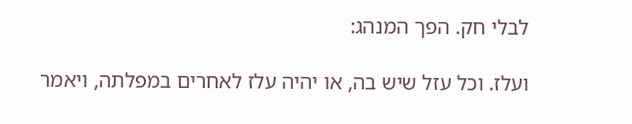לבלי חק. הפך המנהג:

ועלז. וכל עזל שיש בה, או יהיה עלז לאחרים במפלתה, ויאמר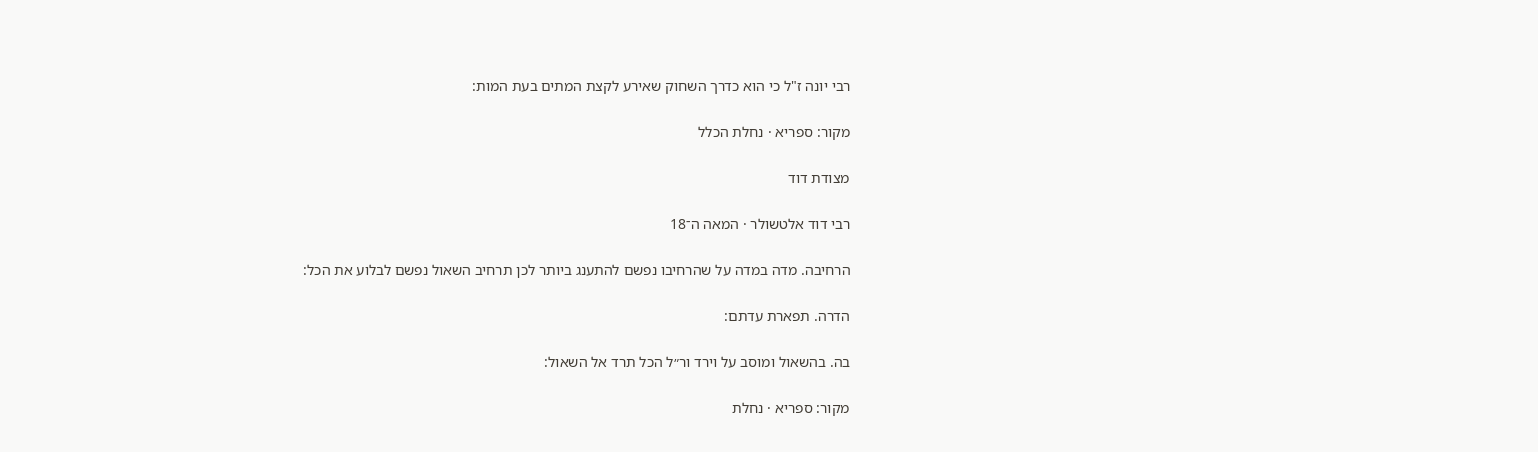רבי יונה ז"ל כי הוא כדרך השחוק שאירע לקצת המתים בעת המות:

מקור: ספריא · נחלת הכלל

מצודת דוד

רבי דוד אלטשולר · המאה ה־18

הרחיבה. מדה במדה על שהרחיבו נפשם להתענג ביותר לכן תרחיב השאול נפשם לבלוע את הכל:

הדרה. תפארת עדתם:

בה. בהשאול ומוסב על וירד ור״ל הכל תרד אל השאול:

מקור: ספריא · נחלת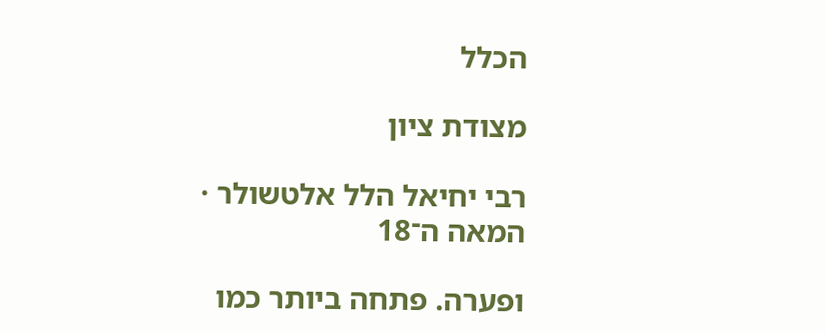הכלל

מצודת ציון

רבי יחיאל הלל אלטשולר · המאה ה־18

ופערה. פתחה ביותר כמו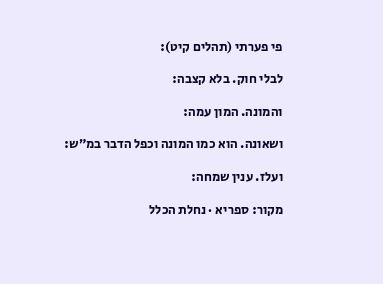פי פערתי (תהלים קיט):

לבלי חוק. בלא קצבה:

והמונה. המון עמה:

ושאונה. הוא כמו המונה וכפל הדבר במ״ש:

ועלז. ענין שמחה:

מקור: ספריא · נחלת הכלל